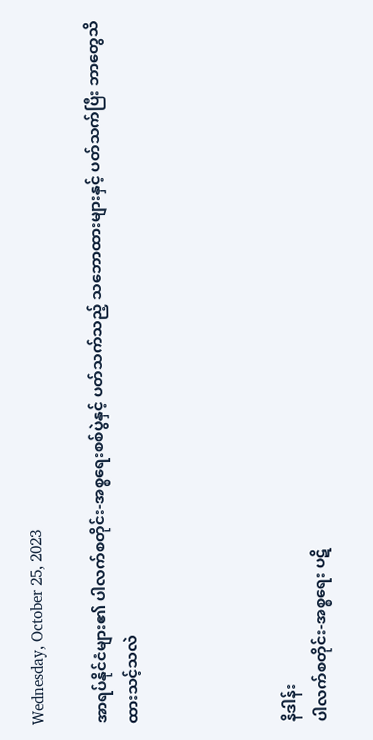Wednesday, October 25, 2023

အာရပ်နိုင်ငံများ၏ ပါလက်စတိုင်း-အစ္စရေးစစ်ပွဲနှင့် ပတ်သက်သည့် သဘောထားများနှင့် ပတ်သက်ပြီး ဘာတွေသိထားသင့်သလဲ




နိဒါန်း
ပါလက်စတိုင်း-အစ္စရေး ပဋိ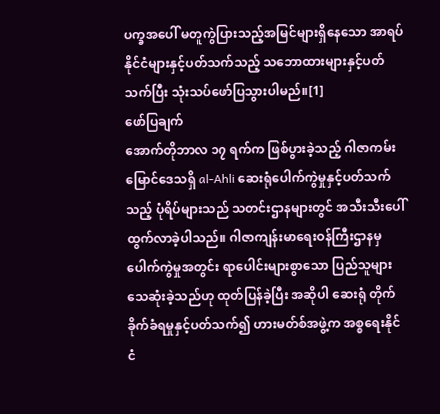ပက္ခအပေါ် မတူကွဲပြားသည့်အမြင်များရှိနေသော အာရပ်နိုင်ငံများနှင့်ပတ်သက်သည့် သဘောထားများနှင့်ပတ်သက်ပြီး သုံးသပ်ဖော်ပြသွားပါမည်။[1]
ဖော်ပြချက်
အောက်တိုဘာလ ၁၇ ရက်က ဖြစ်ပွားခဲ့သည့် ဂါဇာကမ်းမြောင်ဒေသရှိ al-Ahli ဆေးရုံပေါက်ကွဲမှုနှင့်ပတ်သက်သည့် ပုံရိပ်များသည် သတင်းဌာနများတွင် အသီးသီးပေါ်ထွက်လာခဲ့ပါသည်။ ဂါဇာကျန်းမာရေးဝန်ကြီးဌာနမှ ပေါက်ကွဲမှုအတွင်း ရာပေါင်းများစွာသော ပြည်သူများသေဆုံးခဲ့သည်ဟု ထုတ်ပြန်ခဲ့ပြီး အဆိုပါ ဆေးရုံ တိုက်ခိုက်ခံရမှုနှင့်ပတ်သက်၍ ဟားမတ်စ်အဖွဲ့က အစ္စရေးနိုင်ငံ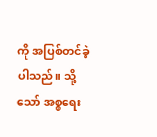ကို အပြစ်တင်ခဲ့ပါသည်။ သို့သော် အစ္စရေး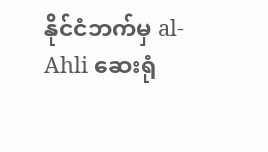နိုင်ငံဘက်မှ al-Ahli ဆေးရုံ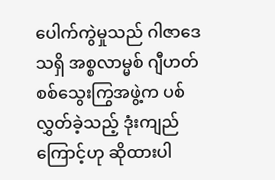ပေါက်ကွဲမှုသည် ဂါဇာဒေသရှိ အစ္စလာမ္မစ် ဂျီဟတ်စစ်သွေးကြွအဖွဲ့က ပစ်လွှတ်ခဲ့သည့် ဒုံးကျည်ကြောင့်ဟု ဆိုထားပါ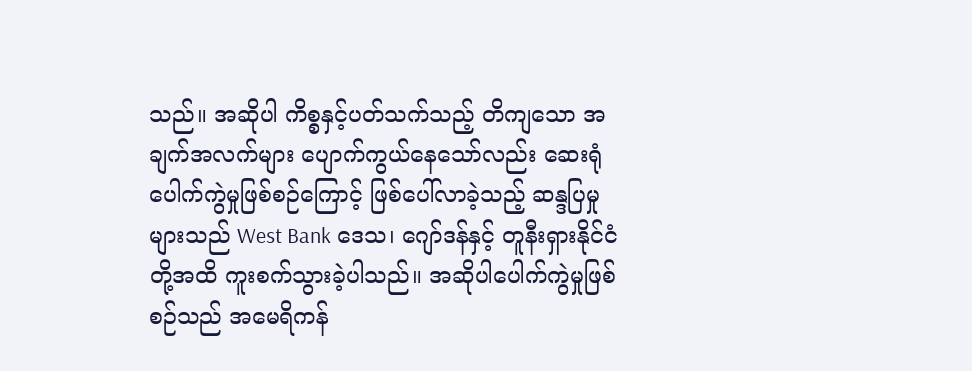သည်။ အဆိုပါ ကိစ္စနှင့်ပတ်သက်သည့် တိကျသော အချက်အလက်များ ပျောက်ကွယ်နေသော်လည်း ဆေးရုံပေါက်ကွဲမှုဖြစ်စဉ်ကြောင့် ဖြစ်ပေါ်လာခဲ့သည့် ဆန္ဒပြမှုများသည် West Bank ဒေသ၊ ဂျော်ဒန်နှင့် တူနီးရှားနိုင်ငံတို့အထိ ကူးစက်သွားခဲ့ပါသည်။ အဆိုပါပေါက်ကွဲမှုဖြစ်စဉ်သည် အမေရိကန်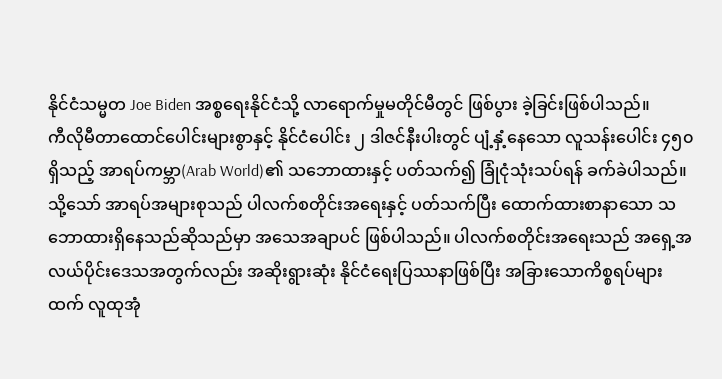နိုင်ငံသမ္မတ Joe Biden အစ္စရေးနိုင်ငံသို့ လာရောက်မှုမတိုင်မီတွင် ဖြစ်ပွား ခဲ့ခြင်းဖြစ်ပါသည်။
ကီလိုမီတာထောင်ပေါင်းများစွာနှင့် နိုင်ငံပေါင်း ၂ ဒါဇင်နီးပါးတွင် ပျံ့နှံ့နေသော လူသန်းပေါင်း ၄၅၀ ရှိသည့် အာရပ်ကမ္ဘာ(Arab World)၏ သဘောထားနှင့် ပတ်သက်၍ ခြုံငုံသုံးသပ်ရန် ခက်ခဲပါသည်။ သို့သော် အာရပ်အများစုသည် ပါလက်စတိုင်းအရေးနှင့် ပတ်သက်ပြီး ထောက်ထားစာနာသော သဘောထားရှိနေသည်ဆိုသည်မှာ အသေအချာပင် ဖြစ်ပါသည်။ ပါလက်စတိုင်းအရေးသည် အရှေ့အလယ်ပိုင်းဒေသအတွက်လည်း အဆိုးရွားဆုံး နိုင်ငံရေးပြဿနာဖြစ်ပြီး အခြားသောကိစ္စရပ်များထက် လူထုအုံ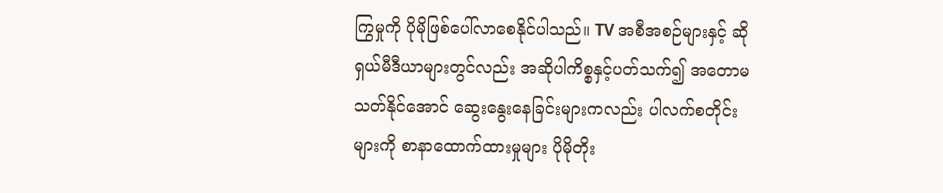ကြွမှုကို ပိုမိုဖြစ်ပေါ်လာစေနိုင်ပါသည်။ TV အစီအစဉ်များနှင့် ဆိုရှယ်မီဒီယာများတွင်လည်း အဆိုပါကိစ္စနှင့်ပတ်သက်၍ အတောမသတ်နိုင်အောင် ဆွေးနွေးနေခြင်းများကလည်း ပါလက်စတိုင်းများကို စာနာထောက်ထားမှုများ ပိုမိုတိုး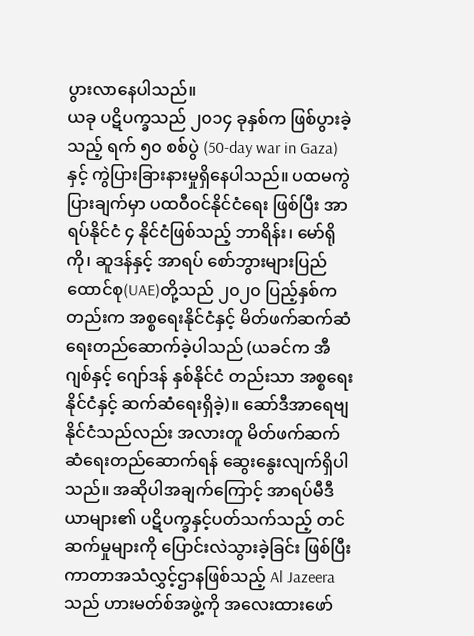ပွားလာနေပါသည်။
ယခု ပဋိပက္ခသည် ၂၀၁၄ ခုနှစ်က ဖြစ်ပွားခဲ့သည့် ရက် ၅၀ စစ်ပွဲ (50-day war in Gaza)နှင့် ကွဲပြားခြားနားမှုရှိနေပါသည်။ ပထမကွဲပြားချက်မှာ ပထဝီဝင်နိုင်ငံရေး ဖြစ်ပြီး အာရပ်နိုင်ငံ ၄ နိုင်ငံဖြစ်သည့် ဘာရိန်း၊ မော်ရိုကို၊ ဆူဒန်နှင့် အာရပ် စော်ဘွားများပြည်ထောင်စု(UAE)တို့သည် ၂၀၂၀ ပြည့်နှစ်ကတည်းက အစ္စရေးနိုင်ငံနှင့် မိတ်ဖက်ဆက်ဆံရေးတည်ဆောက်ခဲ့ပါသည် (ယခင်က အီဂျစ်နှင့် ဂျော်ဒန် နှစ်နိုင်ငံ တည်းသာ အစ္စရေးနိုင်ငံနှင့် ဆက်ဆံရေးရှိခဲ့)။ ဆော်ဒီအာရေဗျနိုင်ငံသည်လည်း အလားတူ မိတ်ဖက်ဆက်ဆံရေးတည်ဆောက်ရန် ဆွေးနွေးလျက်ရှိပါသည်။ အဆိုပါအချက်ကြောင့် အာရပ်မီဒီယာများ၏ ပဋိပက္ခနှင့်ပတ်သက်သည့် တင်ဆက်မှုများကို ပြောင်းလဲသွားခဲ့ခြင်း ဖြစ်ပြီး ကာတာအသံလွှင့်ဌာနဖြစ်သည့် Al Jazeera သည် ဟားမတ်စ်အဖွဲ့ကို အလေးထားဖော်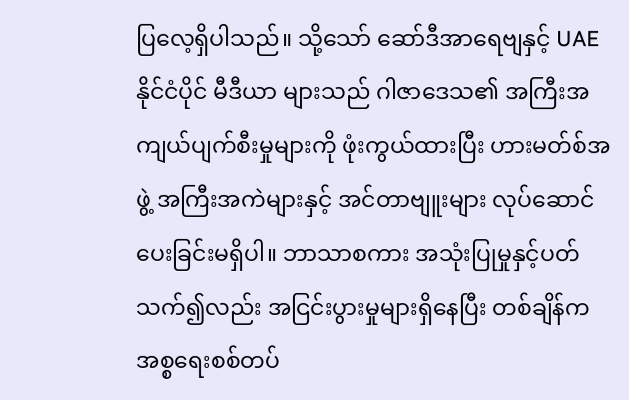ပြလေ့ရှိပါသည်။ သို့သော် ဆော်ဒီအာရေဗျနှင့် UAE နိုင်ငံပိုင် မီဒီယာ များသည် ဂါဇာဒေသ၏ အကြီးအကျယ်ပျက်စီးမှုများကို ဖုံးကွယ်ထားပြီး ဟားမတ်စ်အဖွဲ့ အကြီးအကဲများနှင့် အင်တာဗျူးများ လုပ်ဆောင်ပေးခြင်းမရှိပါ။ ဘာသာစကား အသုံးပြုမှုနှင့်ပတ်သက်၍လည်း အငြင်းပွားမှုများရှိနေပြီး တစ်ချိန်က အစ္စရေးစစ်တပ်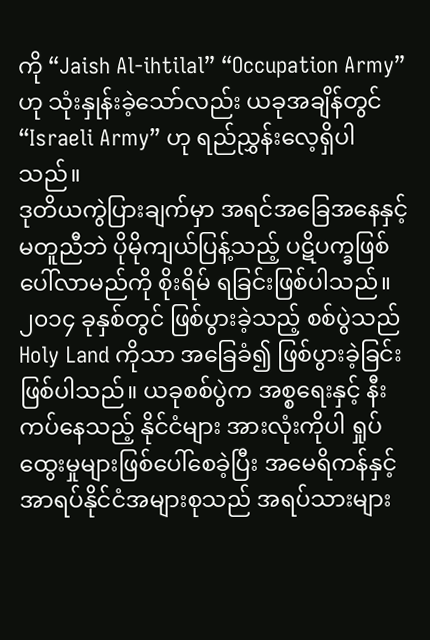ကို “Jaish Al-ihtilal” “Occupation Army” ဟု သုံးနှုန်းခဲ့သော်လည်း ယခုအချိန်တွင် “Israeli Army” ဟု ရည်ညွှန်းလေ့ရှိပါသည်။
ဒုတိယကွဲပြားချက်မှာ အရင်အခြေအနေနှင့်မတူညီဘဲ ပိုမိုကျယ်ပြန့်သည့် ပဋိပက္ခဖြစ်ပေါ်လာမည်ကို စိုးရိမ် ရခြင်းဖြစ်ပါသည်။ ၂၀၁၄ ခုနှစ်တွင် ဖြစ်ပွားခဲ့သည့် စစ်ပွဲသည် Holy Land ကိုသာ အခြေခံ၍ ဖြစ်ပွားခဲ့ခြင်းဖြစ်ပါသည်။ ယခုစစ်ပွဲက အစ္စရေးနှင့် နီးကပ်နေသည့် နိုင်ငံများ အားလုံးကိုပါ ရှုပ်ထွေးမှုများဖြစ်ပေါ်စေခဲ့ပြီး အမေရိကန်နှင့် အာရပ်နိုင်ငံအများစုသည် အရပ်သားများ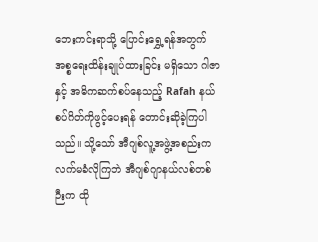ဘေးကင်းရာသို့ ပြောင်းရွှေ့ရန်အတွက် အစ္စရေးထိန်းချုပ်ထားခြင်း မရှိသော ဂါဇာနှင့် အဓိကဆက်စပ်နေသည့် Rafah နယ်စပ်ဂိတ်ကိုဖွင့်ပေးရန် တောင်းဆိုခဲ့ကြပါသည်။ သို့သော် အီဂျစ်လူ့အဖွဲ့အစည်းက လက်မခံလိုကြဘဲ အီဂျစ်ဂျာနယ်လစ်တစ်ဉီးက ထို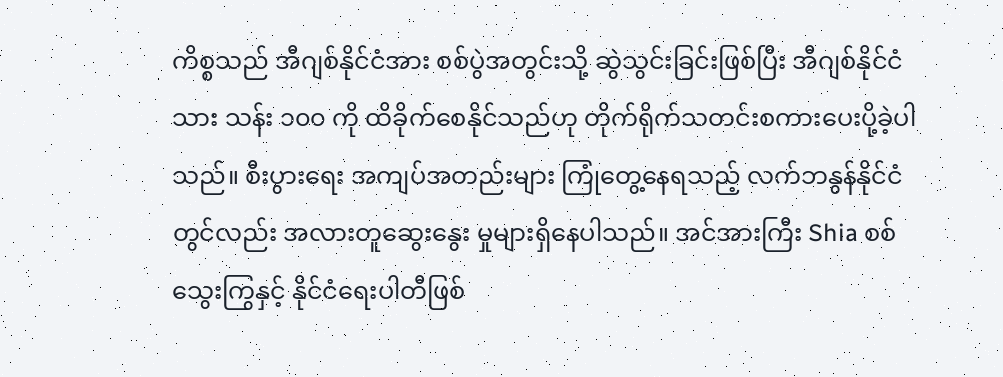ကိစ္စသည် အီဂျစ်နိုင်ငံအား စစ်ပွဲအတွင်းသို့ ဆွဲသွင်းခြင်းဖြစ်ပြီး အီဂျစ်နိုင်ငံသား သန်း ၁၀၀ ကို ထိခိုက်စေနိုင်သည်ဟု တိုက်ရိုက်သတင်းစကားပေးပို့ခဲ့ပါသည်။ စီးပွားရေး အကျပ်အတည်းများ ကြုံတွေ့နေရသည့် လက်ဘနွန်နိုင်ငံတွင်လည်း အလားတူဆွေးနွေး မှုများရှိနေပါသည်။ အင်အားကြီး Shia စစ်သွေးကြွနှင့် နိုင်ငံရေးပါတီဖြစ်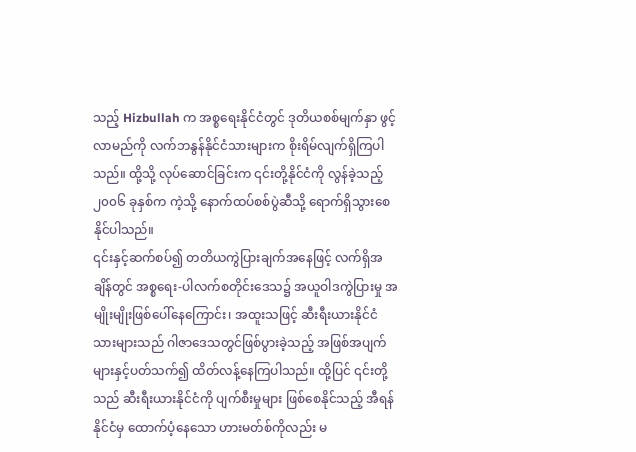သည့် Hizbullah က အစ္စရေးနိုင်ငံတွင် ဒုတိယစစ်မျက်နှာ ဖွင့်လာမည်ကို လက်ဘနွန်နိုင်ငံသားများက စိုးရိမ်လျက်ရှိကြပါသည်။ ထို့သို့ လုပ်ဆောင်ခြင်းက ၎င်းတို့နိုင်ငံကို လွန်ခဲ့သည့် ၂၀၀၆ ခုနှစ်က ကဲ့သို့ နောက်ထပ်စစ်ပွဲဆီသို့ ရောက်ရှိသွားစေနိုင်ပါသည်။
၎င်းနှင့်ဆက်စပ်၍ တတိယကွဲပြားချက်အနေဖြင့် လက်ရှိအချိန်တွင် အစ္စရေး-ပါလက်စတိုင်းဒေသ၌ အယူဝါဒကွဲပြားမှု အမျိုးမျိုးဖြစ်ပေါ်နေကြောင်း၊ အထူးသဖြင့် ဆီးရီးယားနိုင်ငံသားများသည် ဂါဇာဒေသတွင်ဖြစ်ပွားခဲ့သည့် အဖြစ်အပျက်များနှင့်ပတ်သက်၍ ထိတ်လန့်နေကြပါသည်။ ထို့ပြင် ၎င်းတို့သည် ဆီးရီးယားနိုင်ငံကို ပျက်စီးမှုများ ဖြစ်စေနိုင်သည့် အီရန်နိုင်ငံမှ ထောက်ပံ့နေသော ဟားမတ်စ်ကိုလည်း မ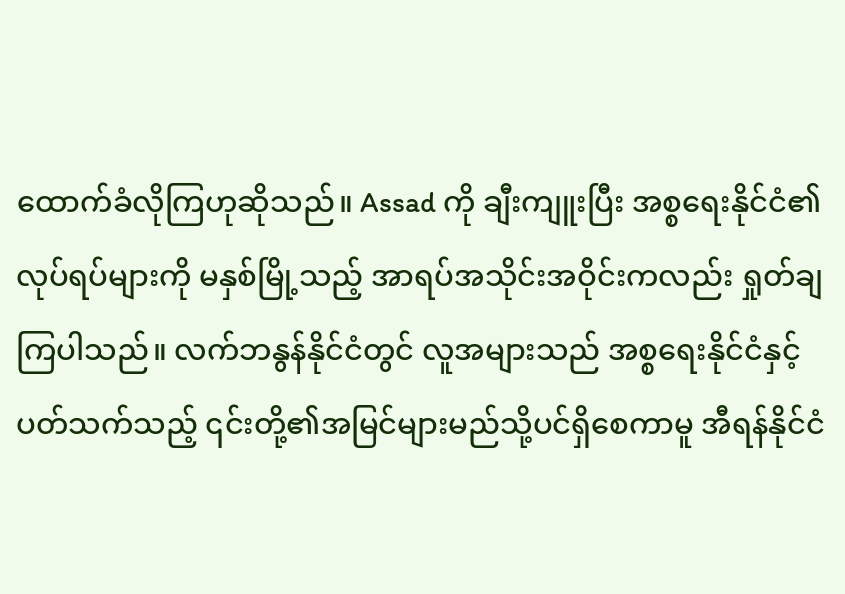ထောက်ခံလိုကြဟုဆိုသည်။ Assad ကို ချီးကျူးပြီး အစ္စရေးနိုင်ငံ၏ လုပ်ရပ်များကို မနှစ်မြို့သည့် အာရပ်အသိုင်းအဝိုင်းကလည်း ရှုတ်ချ ကြပါသည်။ လက်ဘနွန်နိုင်ငံတွင် လူအများသည် အစ္စရေးနိုင်ငံနှင့် ပတ်သက်သည့် ၎င်းတို့၏အမြင်များမည်သို့ပင်ရှိစေကာမူ အီရန်နိုင်ငံ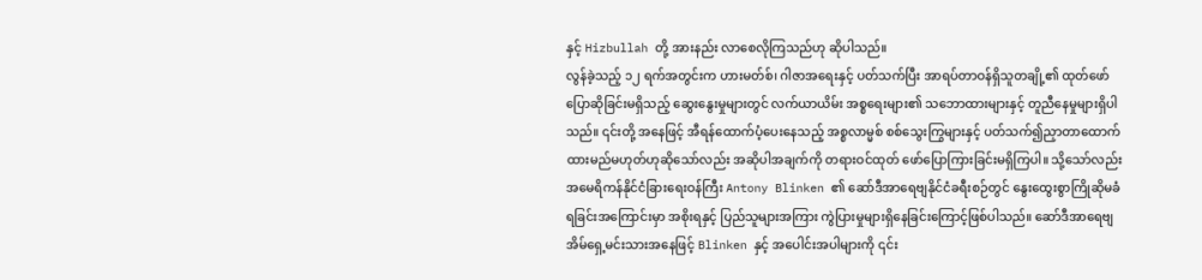နှင့် Hizbullah တို့ အားနည်း လာစေလိုကြသည်ဟု ဆိုပါသည်။
လွန်ခဲ့သည့် ၁၂ ရက်အတွင်းက ဟားမတ်စ်၊ ဂါဇာအရေးနှင့် ပတ်သက်ပြီး အာရပ်တာဝန်ရှိသူတချို့၏ ထုတ်ဖော်ပြောဆိုခြင်းမရှိသည့် ဆွေးနွေးမှုများတွင် လက်ယာယိမ်း အစ္စရေးများ၏ သဘောထားများနှင့် တူညီနေမှုများရှိပါသည်။ ၎င်းတို့ အနေဖြင့် အီရန်ထောက်ပံ့ပေးနေသည့် အစ္စလာမ္မစ် စစ်သွေးကြွများနှင့် ပတ်သက်၍ညှာတာထောက်ထားမည်မဟုတ်ဟုဆိုသော်လည်း အဆိုပါအချက်ကို တရားဝင်ထုတ် ဖော်ပြောကြားခြင်းမရှိကြပါ။ သို့သော်လည်း အမေရိကန်နိုင်ငံခြားရေးဝန်ကြီး Antony Blinken ၏ ဆော်ဒီအာရေဗျနိုင်ငံခရီးစဉ်တွင် နွေးထွေးစွာကြိုဆိုမခံရခြင်းအကြောင်းမှာ အစိုးရနှင့် ပြည်သူများအကြား ကွဲပြားမှုများရှိနေခြင်းကြောင့်ဖြစ်ပါသည်။ ဆော်ဒီအာရေဗျ အိမ်ရှေ့မင်းသားအနေဖြင့် Blinken နှင့် အပေါင်းအပါများကို ၎င်း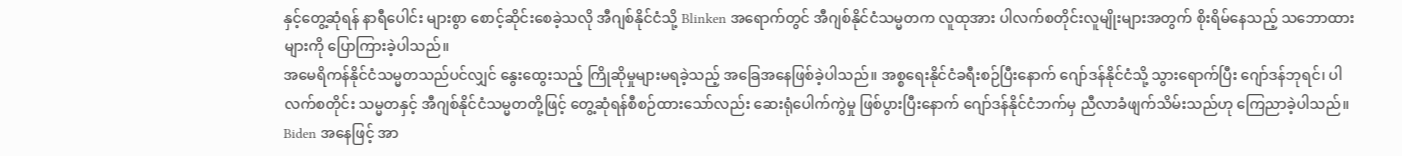နှင့်တွေ့ဆုံရန် နာရီပေါင်း များစွာ စောင့်ဆိုင်းစေခဲ့သလို အီဂျစ်နိုင်ငံသို့ Blinken အ‌ရောက်တွင် အီဂျစ်နိုင်ငံသမ္မတက လူထုအား ပါလက်စတိုင်းလူမျိုးများအတွက် စိုးရိမ်နေသည့် သဘောထားများကို ‌ပြောကြားခဲ့ပါသည်။
အမေရိကန်နိုင်ငံသမ္မတသည်ပင်လျှင် နွေးထွေးသည့် ကြိုဆိုမှုများမရခဲ့သည့် အခြေအနေဖြစ်ခဲ့ပါသည်။ အစ္စရေးနိုင်ငံခရီးစဉ်ပြီးနောက် ဂျော်ဒန်နိုင်ငံသို့ သွားရောက်ပြီး ဂျော်ဒန်ဘုရင်၊ ပါလက်စတိုင်း သမ္မတနှင့် အီဂျစ်နိုင်ငံသမ္မတတို့ဖြင့် တွေ့ဆုံရန်စီစဉ်ထားသော်လည်း ဆေးရုံပေါက်ကွဲမှု ဖြစ်ပွားပြီးနောက် ဂျော်ဒန်နိုင်ငံဘက်မှ ညီလာခံဖျက်သိမ်းသည်ဟု ကြေညာခဲ့ပါသည်။ Biden အနေဖြင့် အာ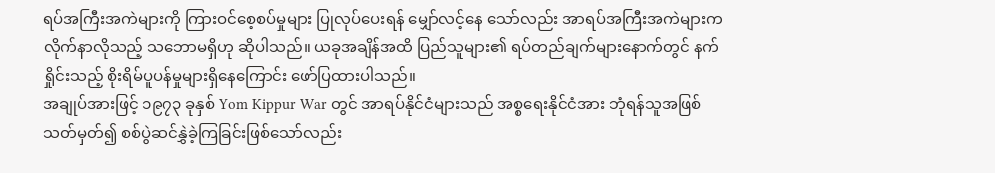ရပ်အကြီးအကဲများကို ကြားဝင်စေ့စပ်မှုများ ပြုလုပ်ပေးရန် မျှော်လင့်နေ သော်လည်း အာရပ်အကြီးအကဲများက လိုက်နာလိုသည့် သဘောမရှိဟု ဆိုပါသည်။ ယခုအချိန်အထိ ပြည်သူများ၏ ရပ်တည်ချက်များနောက်တွင် နက်ရှိုင်းသည့် စိုးရိမ်ပူပန်မှုများရှိနေကြောင်း ဖော်ပြထားပါသည်။
အချုပ်အားဖြင့် ၁၉၇၃ ခုနှစ် Yom Kippur War တွင် အာရပ်နိုင်ငံများသည် အစ္စရေးနိုင်ငံအား ဘုံရန်သူအဖြစ် သတ်မှတ်၍ စစ်ပွဲဆင်နွှဲခဲ့ကြခြင်းဖြစ်သော်လည်း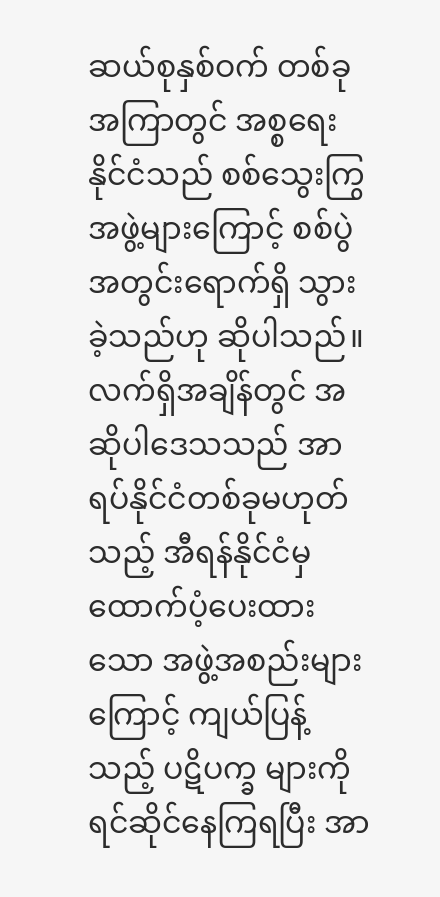ဆယ်စုနှစ်ဝက် တစ်ခုအကြာတွင် အစ္စရေးနိုင်ငံသည် စစ်သွေးကြွအဖွဲ့များကြောင့် စစ်ပွဲအတွင်းရောက်ရှိ သွားခဲ့သည်ဟု ဆိုပါသည်။ လက်ရှိအချိန်တွင် အဆိုပါဒေသသည် အာရပ်နိုင်ငံတစ်ခုမဟုတ်သည့် အီရန်နိုင်ငံမှ ထောက်ပံ့ပေးထားသော အဖွဲ့အစည်းများကြောင့် ကျယ်ပြန့်သည့် ပဋိပက္ခ များကို ရင်ဆိုင်နေကြရပြီး အာ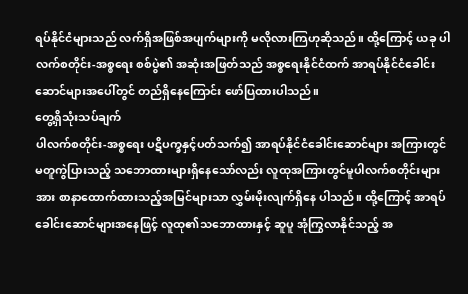ရပ်နိုင်ငံများသည် လက်ရှိအဖြစ်အပျက်များကို မလိုလားကြဟုဆိုသည်။ ထို့ကြောင့် ယခု ပါလက်စတိုင်း-အစ္စရေး စစ်ပွဲ၏ အဆုံးအဖြတ်သည် အစ္စရေးနိုင်ငံထက် အာရပ်နိုင်ငံခေါင်းဆောင်များအပေါ်တွင် တည်ရှိနေကြောင်း ဖော်ပြထားပါသည်။
တွေ့ရှိသုံးသပ်ချက်
ပါလက်စတိုင်း-အစ္စရေး ပဋိပက္ခနှင့်ပတ်သက်၍ အာရပ်နိုင်ငံခေါင်းဆောင်များ အကြားတွင် မတူကွဲပြားသည့် သဘောထားများရှိနေသော်လည်း လူထုအကြားတွင်မူပါလက်စတိုင်းများအား စာနာထောက်ထားသည့်အမြင်များသာ လွှမ်းမိုးလျက်ရှိနေ ပါသည်။ ထို့ကြောင့် အာရပ်ခေါင်းဆောင်များအနေဖြင့် လူထု၏သဘောထားနှင့် ဆူပူ အုံကြွလာနိုင်သည့် အ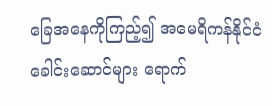ခြေအနေကိုကြည့်၍ အမေရိကန်နိုင်ငံခေါင်းဆောင်များ ရောက်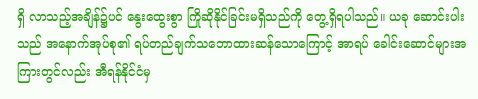ရှိ လာသည့်အချိန်၌ပင် နွေးထွေးစွာ ကြိုဆိုနိုင်ခြင်းမရှိသည်ကို တွေ့ရှိရပါသည်။ ယခု ဆောင်းပါးသည် အနောက်အုပ်စု၏ ရပ်တည်ချက်သဘောထားဆန်သောကြောင့် အာရပ် ခေါင်းဆောင်များအကြားတွင်လည်း အီရန်နိုင်ငံမှ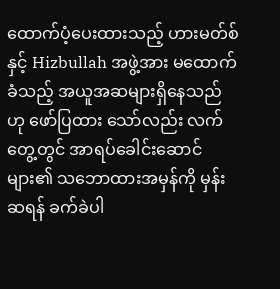ထောက်ပံ့ပေးထားသည့် ဟားမတ်စ်နှင့် Hizbullah အဖွဲ့အား မထောက်ခံသည့် အယူအဆများရှိနေသည်ဟု ဖော်ပြထား သော်လည်း လက်တွေ့တွင် အာရပ်ခေါင်းဆောင်များ၏ သဘောထားအမှန်ကို မှန်းဆရန် ခက်ခဲပါ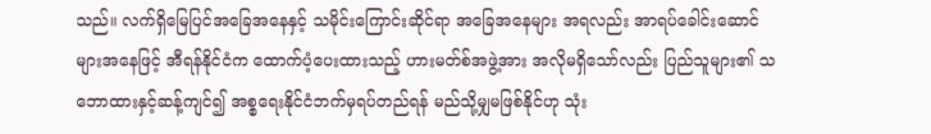သည်။ လက်ရှိမြေပြင်အခြေအနေနှင့် သမိုင်းကြောင်းဆိုင်ရာ အခြေအနေများ အရလည်း အာရပ်ခေါင်းဆောင်များအနေဖြင့် အီရန်နိုင်ငံက ထောက်ပံ့ပေးထားသည့် ဟားမတ်စ်အဖွဲ့အား အလိုမရှိသော်လည်း ပြည်သူများ၏ သဘောထားနှင့်ဆန့်ကျင်၍ အစ္စရေးနိုင်ငံဘက်မှရပ်တည်ရန် မည်သို့မျှမဖြစ်နိုင်ဟု သုံး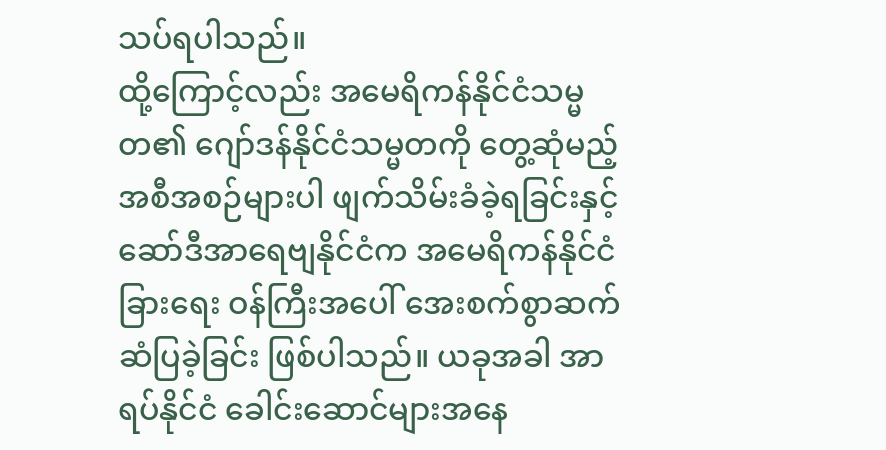သပ်ရပါသည်။
ထို့ကြောင့်လည်း အမေရိကန်နိုင်ငံသမ္မတ၏ ဂျော်ဒန်နိုင်ငံသမ္မတကို တွေ့ဆုံမည့် အစီအစဉ်များပါ ဖျက်သိမ်းခံခဲ့ရခြင်းနှင့် ဆော်ဒီအာရေဗျနိုင်ငံက အမေရိကန်နိုင်ငံခြားရေး ဝန်ကြီးအပေါ် အေးစက်စွာဆက်ဆံပြခဲ့ခြင်း ဖြစ်ပါသည်။ ယခုအခါ အာရပ်နိုင်ငံ ခေါင်းဆောင်များအနေ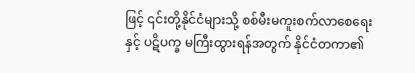ဖြင့် ၎င်းတို့နိုင်ငံများသို့ စစ်မီးမကူးစက်လာစေရေးနှင့် ပဋိပက္ခ မကြီးထွားရန်အတွက် နိုင်ငံတကာ၏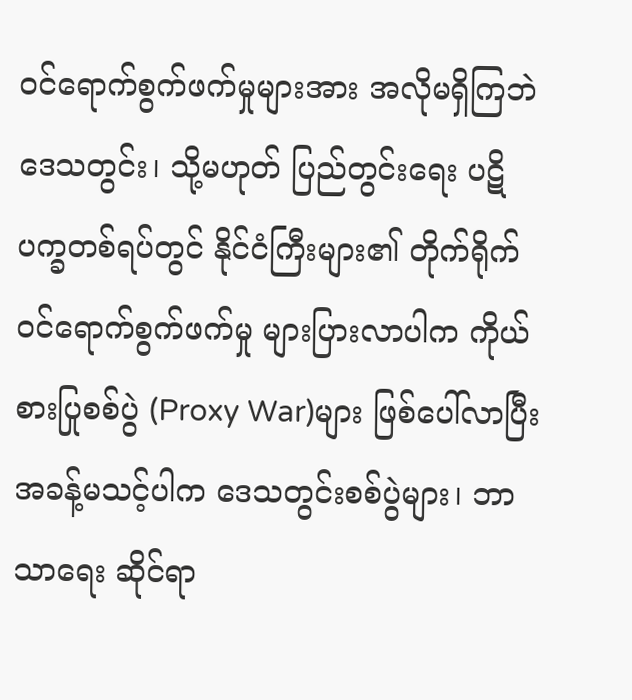ဝင်ရောက်စွက်ဖက်မှုများအား အလိုမရှိကြဘဲ ဒေသတွင်း၊ သို့မဟုတ် ပြည်တွင်းရေး ပဋိပက္ခတစ်ရပ်တွင် နိုင်ငံကြီးများ၏ တိုက်ရိုက်ဝင်ရောက်စွက်ဖက်မှု များပြားလာပါက ကိုယ်စားပြုစစ်ပွဲ (Proxy War)များ ဖြစ်ပေါ်လာပြီး အခန့်မသင့်ပါက ဒေသတွင်းစစ်ပွဲများ၊ ဘာသာရေး ဆိုင်ရာ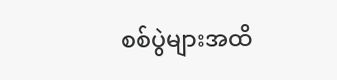စစ်ပွဲများအထိ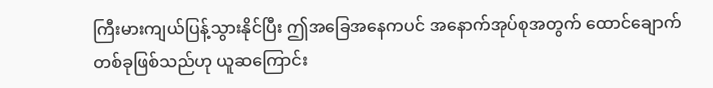ကြီးမားကျယ်ပြန့်သွားနိုင်ပြီး ဤအခြေအနေကပင် အနောက်အုပ်စုအတွက် ထောင်ချောက် တစ်ခုဖြစ်သည်ဟု ယူဆကြောင်း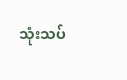သုံးသပ်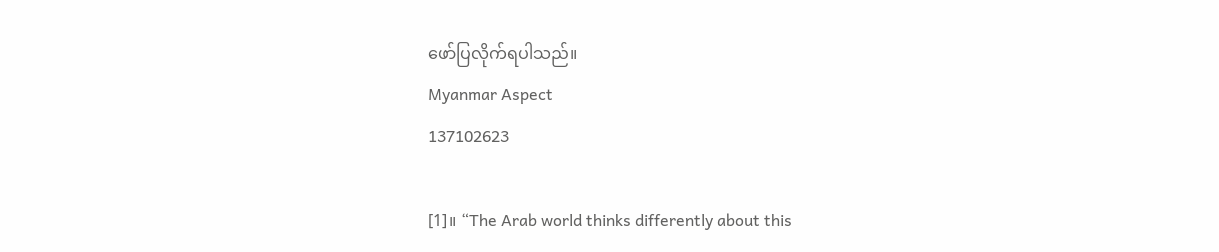ဖော်ပြလိုက်ရပါသည်။
Myanmar Aspect
137102623

[1]။ “The Arab world thinks differently about this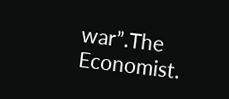war”.The Economist.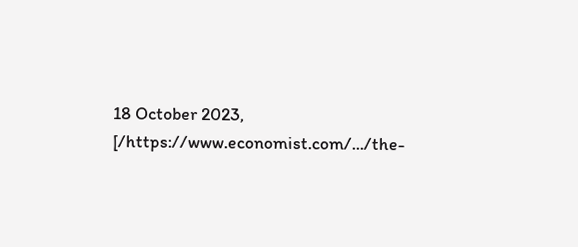18 October 2023, [/https://www.economist.com/.../the-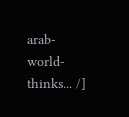arab-world-thinks... /]